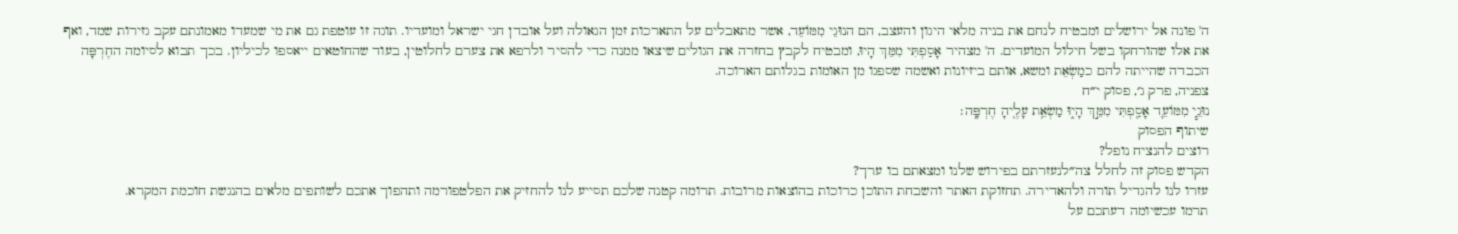ה' פונה אל ירושלים ומבטיח לנחם את בניה מלאי היגון והעצב, הם הנוּגֵי מִמּוֹעֵד, אשר מתאבלים על התארכות זמן הגאולה ועל אובדן חגי ישראל ומועדיו. תוגה זו עוטפת גם את מי שמעדו מאמונתם עקב גזירות שמד, ואף את אלו שהורחקו בשל חילול המועדים. ה' מצהיר אָסַפְתִּי מִמֵּךְ הָיוּ, ומבטיח לקבץ בחזרה את הגולים שיצאו ממנה כדי להסיר ולרפא את צערם לחלוטין, בעוד שהחוטאים ייאספו לכיליון. בכך תבוא לסיומה החֶרְפָּה הכבדה שהייתה להם כמַשְׂאֵת ומשא, אותם ביזיונות ואשמה שספגו מן האומות בגלותם הארוכה.
צפניה, פרק ג׳, פסוק י״ח
נוּגֵ֧י מִמּוֹעֵ֛ד אָסַ֖פְתִּי מִמֵּ֣ךְ הָי֑וּ מַשְׂאֵ֥ת עָלֶ֖יהָ חֶרְפָּֽה׃
שיתוף הפסוק
רוצים להנציח נופל?
הקדש פסוק זה לחלל צה״לנעזרתם בפירוש שלנו ומצאתם בו ערך?
עזרו לנו להגדיל תורה ולהאדירה. תחזוקת האתר והשבחת התוכן כרוכות בהוצאות מרובות. תרומה קטנה שלכם תסייע לנו להחזיק את הפלטפורמה ותהפוך אתכם לשותפים מלאים בהנגשת חוכמת המקרא.
תרמו עכשיומה דעתכם על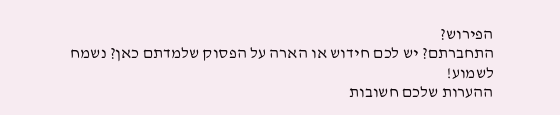הפירוש?
התחברתם? יש לכם חידוש או הארה על הפסוק שלמדתם כאן? נשמח לשמוע!
ההערות שלכם חשובות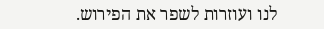לנו ועוזרות לשפר את הפירוש.